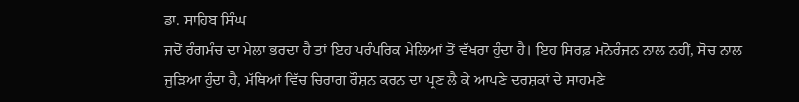ਡਾ. ਸਾਹਿਬ ਸਿੰਘ
ਜਦੋਂ ਰੰਗਮੰਚ ਦਾ ਮੇਲਾ ਭਰਦਾ ਹੈ ਤਾਂ ਇਹ ਪਰੰਪਰਿਕ ਮੇਲਿਆਂ ਤੋਂ ਵੱਖਰਾ ਹੁੰਦਾ ਹੈ। ਇਹ ਸਿਰਫ਼ ਮਨੋਰੰਜਨ ਨਾਲ ਨਹੀਂ, ਸੋਚ ਨਾਲ ਜੁੜਿਆ ਹੁੰਦਾ ਹੈ, ਮੱਥਿਆਂ ਵਿੱਚ ਚਿਰਾਗ ਰੌਸ਼ਨ ਕਰਨ ਦਾ ਪ੍ਰਣ ਲੈ ਕੇ ਆਪਣੇ ਦਰਸ਼ਕਾਂ ਦੇ ਸਾਹਮਣੇ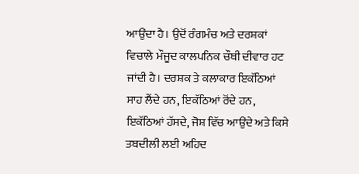ਆਉਂਦਾ ਹੈ। ਉਦੋਂ ਰੰਗਮੰਚ ਅਤੇ ਦਰਸ਼ਕਾਂ ਵਿਚਾਲੇ ਮੌਜੂਦ ਕਾਲਪਨਿਕ ਚੌਥੀ ਦੀਵਾਰ ਹਟ ਜਾਂਦੀ ਹੈ। ਦਰਸ਼ਕ ਤੇ ਕਲਾਕਾਰ ਇਕੱਠਿਆਂ ਸਾਹ ਲੈਂਦੇ ਹਨ, ਇਕੱਠਿਆਂ ਰੋਂਦੇ ਹਨ, ਇਕੱਠਿਆਂ ਹੱਸਦੇ, ਜੋਸ਼ ਵਿੱਚ ਆਉਂਦੇ ਅਤੇ ਕਿਸੇ ਤਬਦੀਲੀ ਲਈ ਅਹਿਦ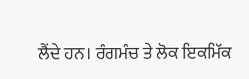ਲੈਂਦੇ ਹਨ। ਰੰਗਮੰਚ ਤੇ ਲੋਕ ਇਕਮਿੱਕ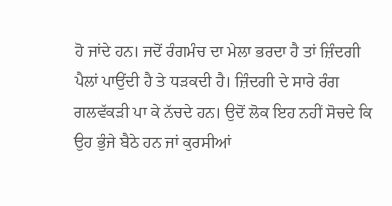ਹੋ ਜਾਂਦੇ ਹਨ। ਜਦੋਂ ਰੰਗਮੰਚ ਦਾ ਮੇਲਾ ਭਰਦਾ ਹੈ ਤਾਂ ਜ਼ਿੰਦਗੀ ਪੈਲਾਂ ਪਾਉਂਦੀ ਹੈ ਤੇ ਧੜਕਦੀ ਹੈ। ਜ਼ਿੰਦਗੀ ਦੇ ਸਾਰੇ ਰੰਗ ਗਲਵੱਕੜੀ ਪਾ ਕੇ ਨੱਚਦੇ ਹਨ। ਉਦੋਂ ਲੋਕ ਇਹ ਨਹੀਂ ਸੋਚਦੇ ਕਿ ਉਹ ਭੁੰਜੇ ਬੈਠੇ ਹਨ ਜਾਂ ਕੁਰਸੀਆਂ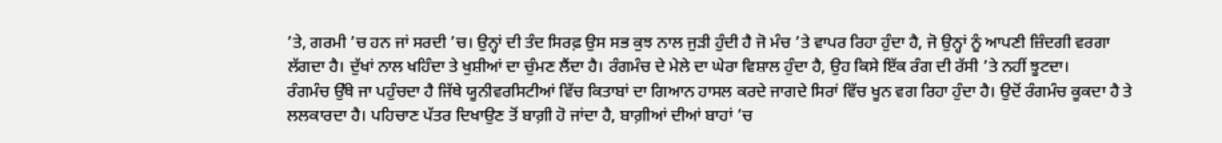’ਤੇ, ਗਰਮੀ ’ਚ ਹਨ ਜਾਂ ਸਰਦੀ ’ਚ। ਉਨ੍ਹਾਂ ਦੀ ਤੰਦ ਸਿਰਫ਼ ਉਸ ਸਭ ਕੁਝ ਨਾਲ ਜੁੜੀ ਹੁੰਦੀ ਹੈ ਜੋ ਮੰਚ ’ਤੇ ਵਾਪਰ ਰਿਹਾ ਹੁੰਦਾ ਹੈ, ਜੋ ਉਨ੍ਹਾਂ ਨੂੰ ਆਪਣੀ ਜ਼ਿੰਦਗੀ ਵਰਗਾ ਲੱਗਦਾ ਹੈ। ਦੁੱਖਾਂ ਨਾਲ ਖਹਿੰਦਾ ਤੇ ਖੁਸ਼ੀਆਂ ਦਾ ਚੁੰਮਣ ਲੈਂਦਾ ਹੈ। ਰੰਗਮੰਚ ਦੇ ਮੇਲੇ ਦਾ ਘੇਰਾ ਵਿਸ਼ਾਲ ਹੁੰਦਾ ਹੈ, ਉਹ ਕਿਸੇ ਇੱਕ ਰੰਗ ਦੀ ਰੱਸੀ ’ਤੇ ਨਹੀਂ ਝੂਟਦਾ।
ਰੰਗਮੰਚ ਉੱਥੇ ਜਾ ਪਹੁੰਚਦਾ ਹੈ ਜਿੱਥੇ ਯੂਨੀਵਰਸਿਟੀਆਂ ਵਿੱਚ ਕਿਤਾਬਾਂ ਦਾ ਗਿਆਨ ਹਾਸਲ ਕਰਦੇ ਜਾਗਦੇ ਸਿਰਾਂ ਵਿੱਚ ਖੂਨ ਵਗ ਰਿਹਾ ਹੁੰਦਾ ਹੈ। ਉਦੋਂ ਰੰਗਮੰਚ ਕੂਕਦਾ ਹੈ ਤੇ ਲਲਕਾਰਦਾ ਹੈ। ਪਹਿਚਾਣ ਪੱਤਰ ਦਿਖਾਉਣ ਤੋਂ ਬਾਗ਼ੀ ਹੋ ਜਾਂਦਾ ਹੈ, ਬਾਗ਼ੀਆਂ ਦੀਆਂ ਬਾਹਾਂ ’ਚ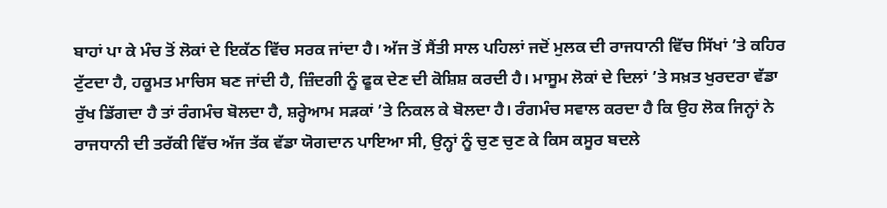ਬਾਹਾਂ ਪਾ ਕੇ ਮੰਚ ਤੋਂ ਲੋਕਾਂ ਦੇ ਇਕੱਠ ਵਿੱਚ ਸਰਕ ਜਾਂਦਾ ਹੈ। ਅੱਜ ਤੋਂ ਸੈਂਤੀ ਸਾਲ ਪਹਿਲਾਂ ਜਦੋਂ ਮੁਲਕ ਦੀ ਰਾਜਧਾਨੀ ਵਿੱਚ ਸਿੱਖਾਂ ’ਤੇ ਕਹਿਰ ਟੁੱਟਦਾ ਹੈ, ਹਕੂਮਤ ਮਾਚਿਸ ਬਣ ਜਾਂਦੀ ਹੈ, ਜ਼ਿੰਦਗੀ ਨੂੰ ਫੂਕ ਦੇਣ ਦੀ ਕੋਸ਼ਿਸ਼ ਕਰਦੀ ਹੈ। ਮਾਸੂਮ ਲੋਕਾਂ ਦੇ ਦਿਲਾਂ ’ਤੇ ਸਖ਼ਤ ਖੁਰਦਰਾ ਵੱਡਾ ਰੁੱਖ ਡਿੱਗਦਾ ਹੈ ਤਾਂ ਰੰਗਮੰਚ ਬੋਲਦਾ ਹੈ, ਸ਼ਰ੍ਹੇਆਮ ਸੜਕਾਂ ’ਤੇ ਨਿਕਲ ਕੇ ਬੋਲਦਾ ਹੈ। ਰੰਗਮੰਚ ਸਵਾਲ ਕਰਦਾ ਹੈ ਕਿ ਉਹ ਲੋਕ ਜਿਨ੍ਹਾਂ ਨੇ ਰਾਜਧਾਨੀ ਦੀ ਤਰੱਕੀ ਵਿੱਚ ਅੱਜ ਤੱਕ ਵੱਡਾ ਯੋਗਦਾਨ ਪਾਇਆ ਸੀ, ਉਨ੍ਹਾਂ ਨੂੰ ਚੁਣ ਚੁਣ ਕੇ ਕਿਸ ਕਸੂਰ ਬਦਲੇ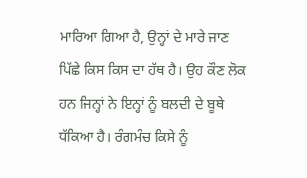ਮਾਰਿਆ ਗਿਆ ਹੈ, ਉਨ੍ਹਾਂ ਦੇ ਮਾਰੇ ਜਾਣ ਪਿੱਛੇ ਕਿਸ ਕਿਸ ਦਾ ਹੱਥ ਹੈ। ਉਹ ਕੌਣ ਲੋਕ ਹਨ ਜਿਨ੍ਹਾਂ ਨੇ ਇਨ੍ਹਾਂ ਨੂੰ ਬਲਦੀ ਦੇ ਬੂਥੇ ਧੱਕਿਆ ਹੈ। ਰੰਗਮੰਚ ਕਿਸੇ ਨੂੰ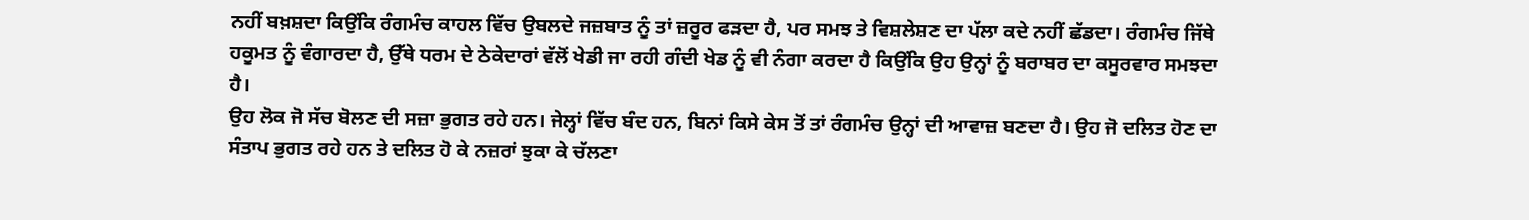ਨਹੀਂ ਬਖ਼ਸ਼ਦਾ ਕਿਉਂਕਿ ਰੰਗਮੰਚ ਕਾਹਲ ਵਿੱਚ ਉਬਲਦੇ ਜਜ਼ਬਾਤ ਨੂੰ ਤਾਂ ਜ਼ਰੂਰ ਫੜਦਾ ਹੈ, ਪਰ ਸਮਝ ਤੇ ਵਿਸ਼ਲੇਸ਼ਣ ਦਾ ਪੱਲਾ ਕਦੇ ਨਹੀਂ ਛੱਡਦਾ। ਰੰਗਮੰਚ ਜਿੱਥੇ ਹਕੂਮਤ ਨੂੰ ਵੰਗਾਰਦਾ ਹੈ, ਉੱਥੇ ਧਰਮ ਦੇ ਠੇਕੇਦਾਰਾਂ ਵੱਲੋਂ ਖੇਡੀ ਜਾ ਰਹੀ ਗੰਦੀ ਖੇਡ ਨੂੰ ਵੀ ਨੰਗਾ ਕਰਦਾ ਹੈ ਕਿਉਂਕਿ ਉਹ ਉਨ੍ਹਾਂ ਨੂੰ ਬਰਾਬਰ ਦਾ ਕਸੂਰਵਾਰ ਸਮਝਦਾ ਹੈ।
ਉਹ ਲੋਕ ਜੋ ਸੱਚ ਬੋਲਣ ਦੀ ਸਜ਼ਾ ਭੁਗਤ ਰਹੇ ਹਨ। ਜੇਲ੍ਹਾਂ ਵਿੱਚ ਬੰਦ ਹਨ, ਬਿਨਾਂ ਕਿਸੇ ਕੇਸ ਤੋਂ ਤਾਂ ਰੰਗਮੰਚ ਉਨ੍ਹਾਂ ਦੀ ਆਵਾਜ਼ ਬਣਦਾ ਹੈ। ਉਹ ਜੋ ਦਲਿਤ ਹੋਣ ਦਾ ਸੰਤਾਪ ਭੁਗਤ ਰਹੇ ਹਨ ਤੇ ਦਲਿਤ ਹੋ ਕੇ ਨਜ਼ਰਾਂ ਝੁਕਾ ਕੇ ਚੱਲਣਾ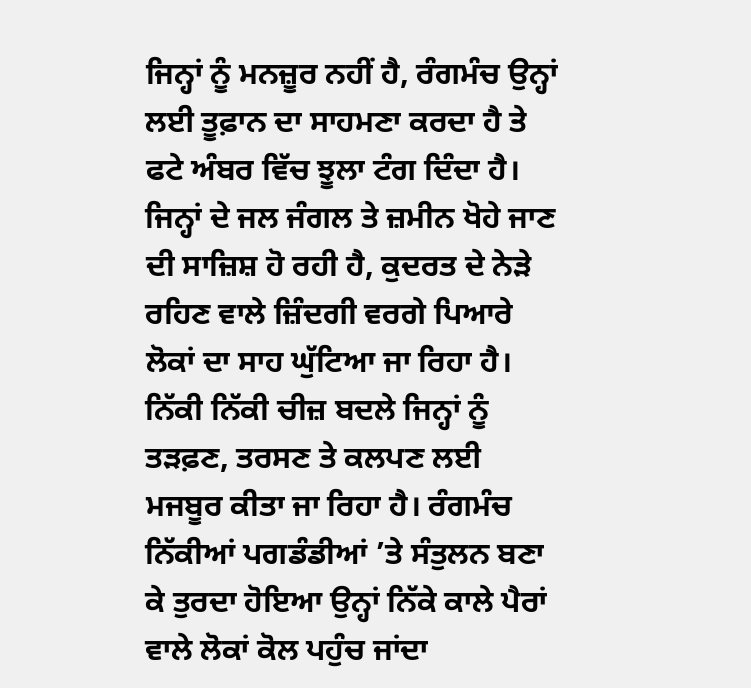ਜਿਨ੍ਹਾਂ ਨੂੰ ਮਨਜ਼ੂਰ ਨਹੀਂ ਹੈ, ਰੰਗਮੰਚ ਉਨ੍ਹਾਂ ਲਈ ਤੂਫ਼ਾਨ ਦਾ ਸਾਹਮਣਾ ਕਰਦਾ ਹੈ ਤੇ ਫਟੇ ਅੰਬਰ ਵਿੱਚ ਝੂਲਾ ਟੰਗ ਦਿੰਦਾ ਹੈ। ਜਿਨ੍ਹਾਂ ਦੇ ਜਲ ਜੰਗਲ ਤੇ ਜ਼ਮੀਨ ਖੋਹੇ ਜਾਣ ਦੀ ਸਾਜ਼ਿਸ਼ ਹੋ ਰਹੀ ਹੈ, ਕੁਦਰਤ ਦੇ ਨੇੜੇ ਰਹਿਣ ਵਾਲੇ ਜ਼ਿੰਦਗੀ ਵਰਗੇ ਪਿਆਰੇ ਲੋਕਾਂ ਦਾ ਸਾਹ ਘੁੱਟਿਆ ਜਾ ਰਿਹਾ ਹੈ। ਨਿੱਕੀ ਨਿੱਕੀ ਚੀਜ਼ ਬਦਲੇ ਜਿਨ੍ਹਾਂ ਨੂੰ ਤੜਫ਼ਣ, ਤਰਸਣ ਤੇ ਕਲਪਣ ਲਈ ਮਜਬੂਰ ਕੀਤਾ ਜਾ ਰਿਹਾ ਹੈ। ਰੰਗਮੰਚ ਨਿੱਕੀਆਂ ਪਗਡੰਡੀਆਂ ’ਤੇ ਸੰਤੁਲਨ ਬਣਾ ਕੇ ਤੁਰਦਾ ਹੋਇਆ ਉਨ੍ਹਾਂ ਨਿੱਕੇ ਕਾਲੇ ਪੈਰਾਂ ਵਾਲੇ ਲੋਕਾਂ ਕੋਲ ਪਹੁੰਚ ਜਾਂਦਾ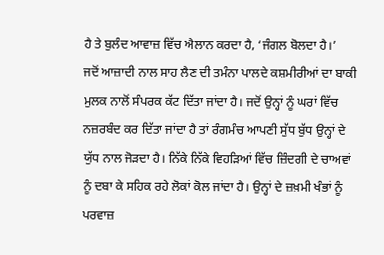ਹੈ ਤੇ ਬੁਲੰਦ ਆਵਾਜ਼ ਵਿੱਚ ਐਲਾਨ ਕਰਦਾ ਹੈ, ‘ਜੰਗਲ ਬੋਲਦਾ ਹੈ।’
ਜਦੋਂ ਆਜ਼ਾਦੀ ਨਾਲ ਸਾਹ ਲੈਣ ਦੀ ਤਮੰਨਾ ਪਾਲਦੇ ਕਸ਼ਮੀਰੀਆਂ ਦਾ ਬਾਕੀ ਮੁਲਕ ਨਾਲੋਂ ਸੰਪਰਕ ਕੱਟ ਦਿੱਤਾ ਜਾਂਦਾ ਹੈ। ਜਦੋਂ ਉਨ੍ਹਾਂ ਨੂੰ ਘਰਾਂ ਵਿੱਚ ਨਜ਼ਰਬੰਦ ਕਰ ਦਿੱਤਾ ਜਾਂਦਾ ਹੈ ਤਾਂ ਰੰਗਮੰਚ ਆਪਣੀ ਸੁੱਧ ਬੁੱਧ ਉਨ੍ਹਾਂ ਦੇ ਯੁੱਧ ਨਾਲ ਜੋੜਦਾ ਹੈ। ਨਿੱਕੇ ਨਿੱਕੇ ਵਿਹੜਿਆਂ ਵਿੱਚ ਜ਼ਿੰਦਗੀ ਦੇ ਚਾਅਵਾਂ ਨੂੰ ਦਬਾ ਕੇ ਸਹਿਕ ਰਹੇ ਲੋਕਾਂ ਕੋਲ ਜਾਂਦਾ ਹੈ। ਉਨ੍ਹਾਂ ਦੇ ਜ਼ਖ਼ਮੀ ਖੰਭਾਂ ਨੂੰ ਪਰਵਾਜ਼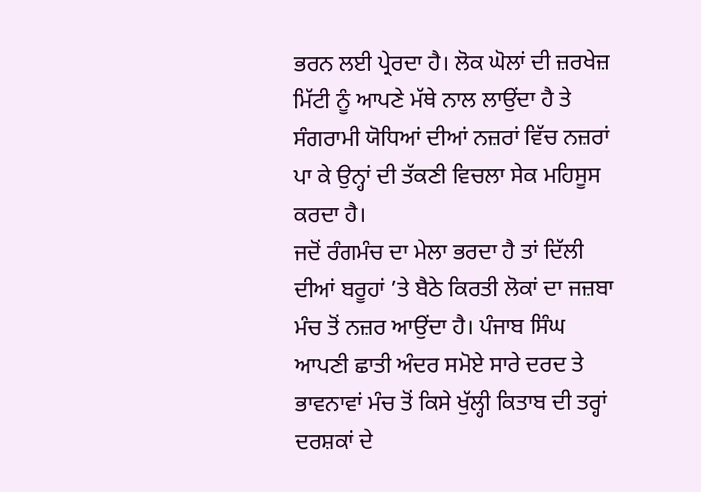ਭਰਨ ਲਈ ਪ੍ਰੇਰਦਾ ਹੈ। ਲੋਕ ਘੋਲਾਂ ਦੀ ਜ਼ਰਖੇਜ਼ ਮਿੱਟੀ ਨੂੰ ਆਪਣੇ ਮੱਥੇ ਨਾਲ ਲਾਉਂਦਾ ਹੈ ਤੇ ਸੰਗਰਾਮੀ ਯੋਧਿਆਂ ਦੀਆਂ ਨਜ਼ਰਾਂ ਵਿੱਚ ਨਜ਼ਰਾਂ ਪਾ ਕੇ ਉਨ੍ਹਾਂ ਦੀ ਤੱਕਣੀ ਵਿਚਲਾ ਸੇਕ ਮਹਿਸੂਸ ਕਰਦਾ ਹੈ।
ਜਦੋਂ ਰੰਗਮੰਚ ਦਾ ਮੇਲਾ ਭਰਦਾ ਹੈ ਤਾਂ ਦਿੱਲੀ ਦੀਆਂ ਬਰੂਹਾਂ ’ਤੇ ਬੈਠੇ ਕਿਰਤੀ ਲੋਕਾਂ ਦਾ ਜਜ਼ਬਾ ਮੰਚ ਤੋਂ ਨਜ਼ਰ ਆਉਂਦਾ ਹੈ। ਪੰਜਾਬ ਸਿੰਘ ਆਪਣੀ ਛਾਤੀ ਅੰਦਰ ਸਮੋਏ ਸਾਰੇ ਦਰਦ ਤੇ ਭਾਵਨਾਵਾਂ ਮੰਚ ਤੋਂ ਕਿਸੇ ਖੁੱਲ੍ਹੀ ਕਿਤਾਬ ਦੀ ਤਰ੍ਹਾਂ ਦਰਸ਼ਕਾਂ ਦੇ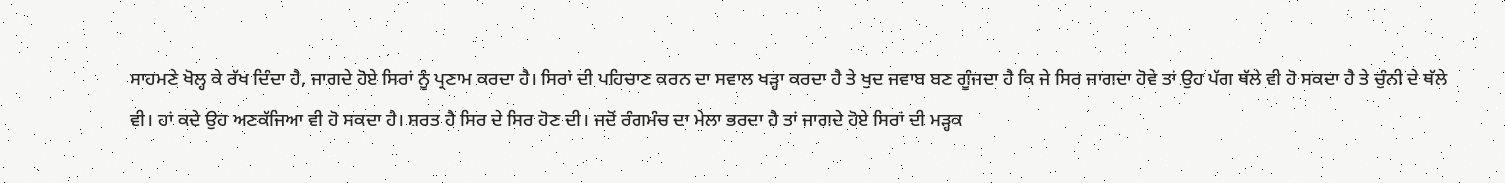ਸਾਹਮਣੇ ਖੋਲ੍ਹ ਕੇ ਰੱਖ ਦਿੰਦਾ ਹੈ, ਜਾਗਦੇ ਹੋਏ ਸਿਰਾਂ ਨੂੰ ਪ੍ਰਣਾਮ ਕਰਦਾ ਹੈ। ਸਿਰਾਂ ਦੀ ਪਹਿਚਾਣ ਕਰਨ ਦਾ ਸਵਾਲ ਖੜ੍ਹਾ ਕਰਦਾ ਹੈ ਤੇ ਖੁਦ ਜਵਾਬ ਬਣ ਗੂੰਜਦਾ ਹੈ ਕਿ ਜੇ ਸਿਰ ਜਾਗਦਾ ਹੋਵੇ ਤਾਂ ਉਹ ਪੱਗ ਥੱਲੇ ਵੀ ਹੋ ਸਕਦਾ ਹੈ ਤੇ ਚੁੰਨੀ ਦੇ ਥੱਲੇ ਵੀ। ਹਾਂ ਕਦੇ ਉਹ ਅਣਕੱਜਿਆ ਵੀ ਹੋ ਸਕਦਾ ਹੈ। ਸ਼ਰਤ ਹੈ ਸਿਰ ਦੇ ਸਿਰ ਹੋਣ ਦੀ। ਜਦੋਂ ਰੰਗਮੰਚ ਦਾ ਮੇਲਾ ਭਰਦਾ ਹੈ ਤਾਂ ਜਾਗਦੇ ਹੋਏ ਸਿਰਾਂ ਦੀ ਮੜ੍ਹਕ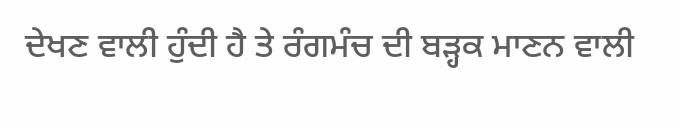ਦੇਖਣ ਵਾਲੀ ਹੁੰਦੀ ਹੈ ਤੇ ਰੰਗਮੰਚ ਦੀ ਬੜ੍ਹਕ ਮਾਣਨ ਵਾਲੀ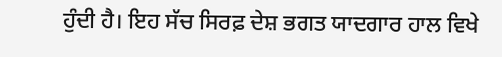ਹੁੰਦੀ ਹੈ। ਇਹ ਸੱਚ ਸਿਰਫ਼ ਦੇਸ਼ ਭਗਤ ਯਾਦਗਾਰ ਹਾਲ ਵਿਖੇ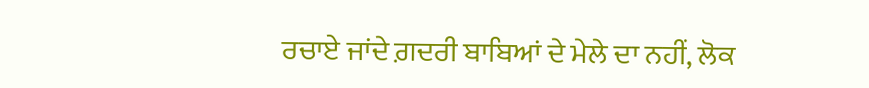ਰਚਾਏ ਜਾਂਦੇ ਗ਼ਦਰੀ ਬਾਬਿਆਂ ਦੇ ਮੇਲੇ ਦਾ ਨਹੀਂ, ਲੋਕ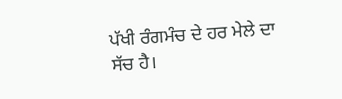ਪੱਖੀ ਰੰਗਮੰਚ ਦੇ ਹਰ ਮੇਲੇ ਦਾ ਸੱਚ ਹੈ।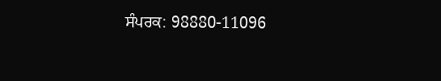ਸੰਪਰਕ: 98880-11096